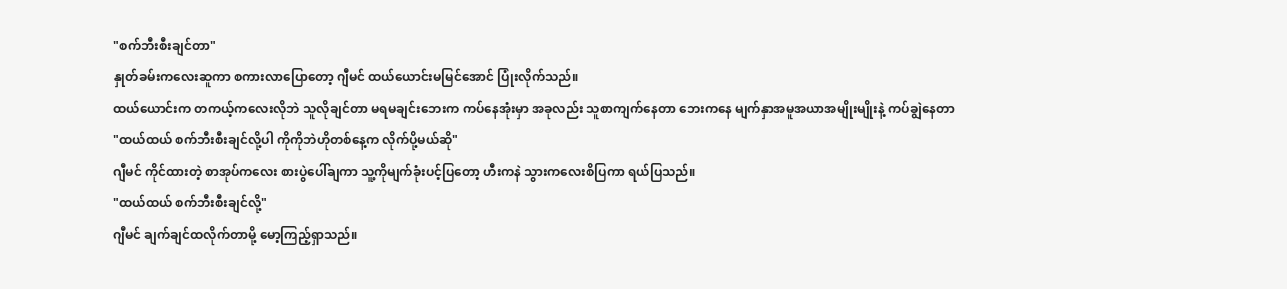"စက်ဘီးစီးချင်တာ"
နှုတ်ခမ်းကလေးဆူကာ စကားလာပြောတော့ ဂျီမင် ထယ်ယောင်းမမြင်အောင် ပြုံးလိုက်သည်။
ထယ်ယောင်းက တကယ့်ကလေးလိုဘဲ သူလိုချင်တာ မရမချင်းဘေးက ကပ်နေအုံးမှာ အခုလည်း သူစာကျက်နေတာ ဘေးကနေ မျက်နှာအမူအယာအမျိုးမျိုးနဲ့ ကပ်ချွဲနေတာ
"ထယ်ထယ် စက်ဘီးစီးချင်လို့ပါ ကိုကိုဘဲဟိုတစ်နေ့က လိုက်ပို့မယ်ဆို"
ဂျီမင် ကိုင်ထားတဲ့ စာအုပ်ကလေး စားပွဲပေါ်ချကာ သူ့ကိုမျက်ခုံးပင့်ပြတော့ ဟီးကနဲ သွားကလေးစိပြကာ ရယ်ပြသည်။
"ထယ်ထယ် စက်ဘီးစီးချင်လို့"
ဂျီမင် ချက်ချင်ထလိုက်တာမို့ မော့ကြည့်ရှာသည်။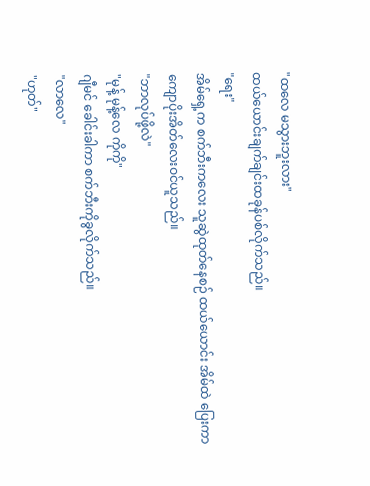"ထလေ မသွားဘူးလား"
ထယ်ယောင်းချက်ချင်းထခုန်ပစ်လိုက်သည်။
"ရေး"
အိမ်ရှေ့က စက်ဘီးကလေး သူဆွဲထုတ်နေစဉ် ထယ်ယောင်း အိမ်ထဲ ပြေးကာ ကျောပိုးအိတ်လေးဝင်ယူသည်။
"ဘာလုပ်ဖို့လဲ"
"မုန့် မုန့်လေ ကိုကို"
ဂျီမင် ခေါင်းခါကာ စက်ဘီးကိုခွလိုက်သည်။
"လာလေ"
"ဟုတ်"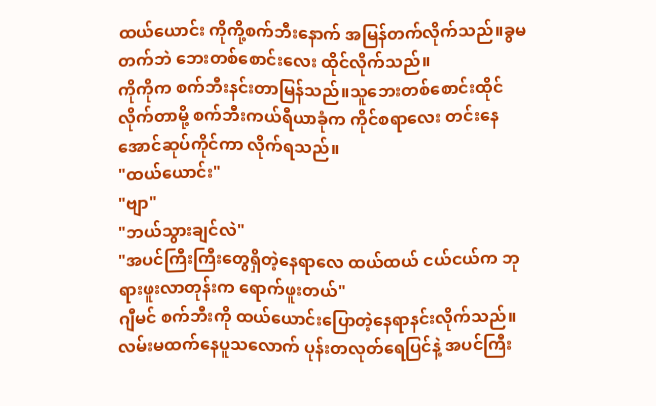ထယ်ယောင်း ကိုကို့စက်ဘီးနောက် အမြန်တက်လိုက်သည်။ခွမတက်ဘဲ ဘေးတစ်စောင်းလေး ထိုင်လိုက်သည်။
ကိုကိုက စက်ဘီးနင်းတာမြန်သည်။သူဘေးတစ်စောင်းထိုင်လိုက်တာမို့ စက်ဘီးကယ်ရီယာခုံက ကိုင်စရာလေး တင်းနေအောင်ဆုပ်ကိုင်ကာ လိုက်ရသည်။
"ထယ်ယောင်း"
"ဗျာ"
"ဘယ်သွားချင်လဲ"
"အပင်ကြီးကြီးတွေရှိတဲ့နေရာလေ ထယ်ထယ် ငယ်ငယ်က ဘုရားဖူးလာတုန်းက ရောက်ဖူးတယ်"
ဂျီမင် စက်ဘီးကို ထယ်ယောင်းပြောတဲ့နေရာနင်းလိုက်သည်။လမ်းမထက်နေပူသလောက် ပုန်းတလုတ်ရေပြင်နဲ့ အပင်ကြီး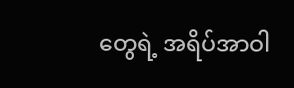တွေရဲ့ အရိပ်အာဝါ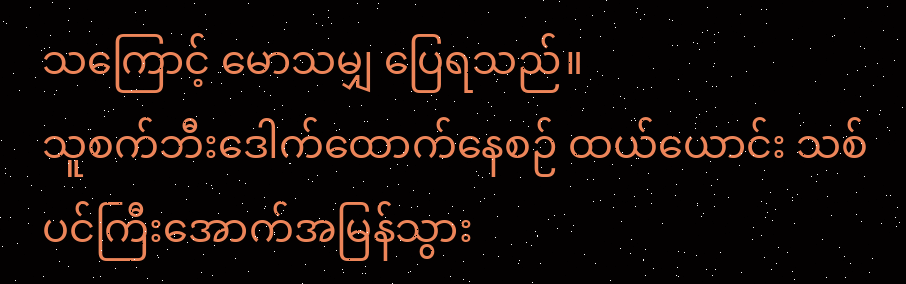သကြောင့် မောသမျှ ပြေရသည်။
သူစက်ဘီးဒေါက်ထောက်နေစဉ် ထယ်ယောင်း သစ်ပင်ကြီးအောက်အမြန်သွား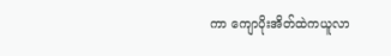ကာ ကျောပိုးအိတ်ထဲကယူလာ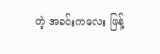တဲ့ အခင်းကလေး ဖြန့်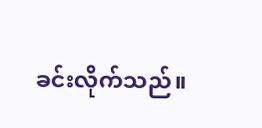ခင်းလိုက်သည်။